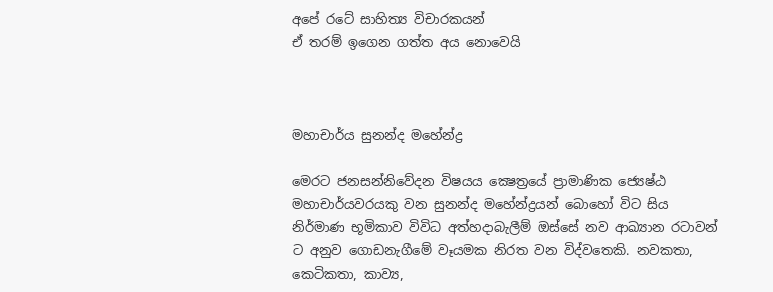අපේ රටේ සාහිත්‍ය විචාරකයන්
ඒ තරම් ඉගෙන ගත්ත අය නොවෙයි



මහාචාර්ය සුනන්ද මහේන්ද්‍ර

මෙරට ජනසන්නිවේදන විෂයය ක්‍ෂෙත්‍රයේ ප්‍රාමාණික ජ්‍යෙෂ්ඨ මහාචාර්යවරයකු වන සුනන්ද මහේන්ද්‍රයන් බොහෝ විට සිය නිර්මාණ භූමිකාව විවිධ අත්හදාබැලීම් ඔස්සේ නව ආඛ්‍යාන රටාවන් ට අනුව ගොඩනැගීමේ වෑයමක නිරත වන විද්වතෙකි. නවකතා, කෙටිකතා, කාව්‍ය,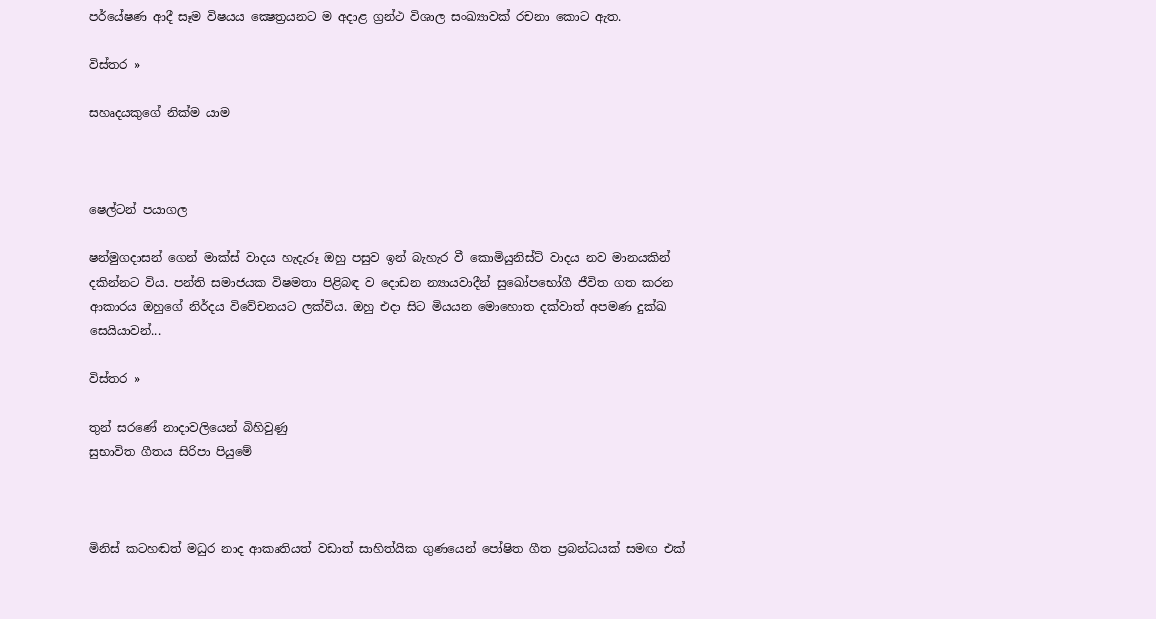පර්යේෂණ ආදී සෑම විෂයය ක්‍ෂෙත්‍රයනට ම අදාළ ග්‍රන්ථ විශාල සංඛ්‍යාවක් රචනා කොට ඇත.

විස්තර »

සහෘදයකුගේ නික්ම යාම



ෂෙල්ටන් පයාගල

ෂන්මුගදාසන් ගෙන් මාක්ස් වාදය හැදැරූ ඔහු පසුව ඉන් බැහැර වී කොමියුනිස්ට් වාදය නව මානයකින් දකින්නට විය. පන්ති සමාජයක විෂමතා පිළිබඳ ව දොඩන න්‍යායවාදීන් සුඛෝපභෝගී ජීවිත ගත කරන ආකාරය ඔහුගේ නිර්දය විවේචනයට ලක්විය. ඔහු එදා සිට මියයන මොහොත දක්වාත් අපමණ දුක්ඛ සෙයියාවන්...

විස්තර »

තුන් සරණේ නාදාවලියෙන් බිහිවුණු
සුභාවිත ගීතය සිරිපා පියුමේ



මිනිස් කටහඬත් මධුර නාද ආකෘතියත් වඩාත් සාහිත්යික ගුණයෙන් පෝෂිත ගීත ප්‍රබන්ධයක් සමඟ එක්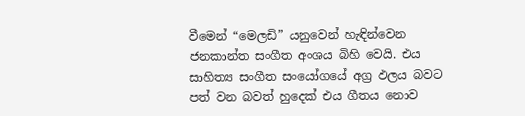වීමෙන් “මෙලඩි” යනුවෙන් හැඳින්වෙන ජනකාන්ත සංගීත අංශය බිහි වෙයි. එය සාහිත්‍ය සංගීත සංයෝගයේ අග්‍ර ඵලය බවට පත් වන බවත් හුදෙක් එය ගීතය නොව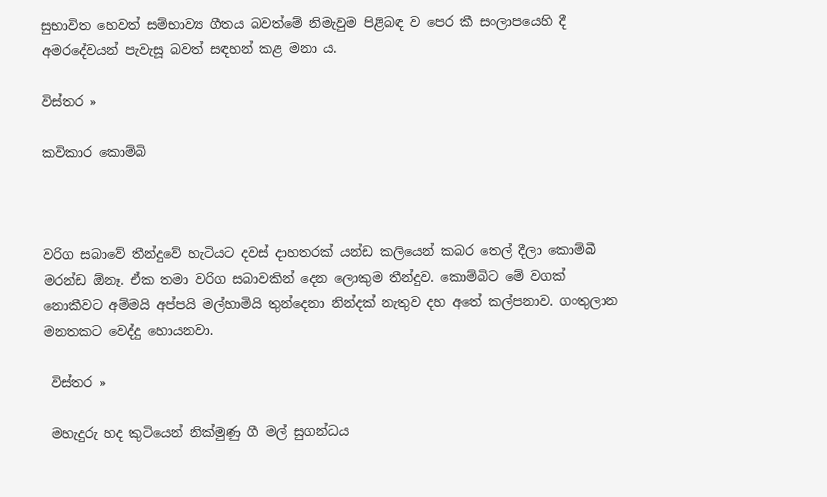සුභාවිත හෙවත් සම්භාව්‍ය ගීතය බවත්මේ නිමැවුම පිළිබඳ ව පෙර කී සංලාපයෙහි දී අමරදේවයන් පැවැසූ බවත් සඳහන් කළ මනා ය.

විස්තර »

කවිකාර කොම්බි



වරිග සබාවේ තීන්දුවේ හැටියට දවස් දාහතරක් යන්ඩ කලියෙන් කබර තෙල් දීලා කොම්බී මරන්ඩ ඕනෑ. ඒක තමා වරිග සබාවකින් දෙන ලොකුම තීන්දුව. කොම්බිට මේ වගක් නොකීවට අම්මයි අප්පයි මල්හාමියි තුන්දෙනා නින්දක් නැතුව දහ අතේ කල්පනාව. ගංතුලාන මනතකට වෙද්දු හොයනවා.

 විස්තර »

 මහැදුරු හද කුටියෙන් නික්මුණු ගී මල් සුගන්ධය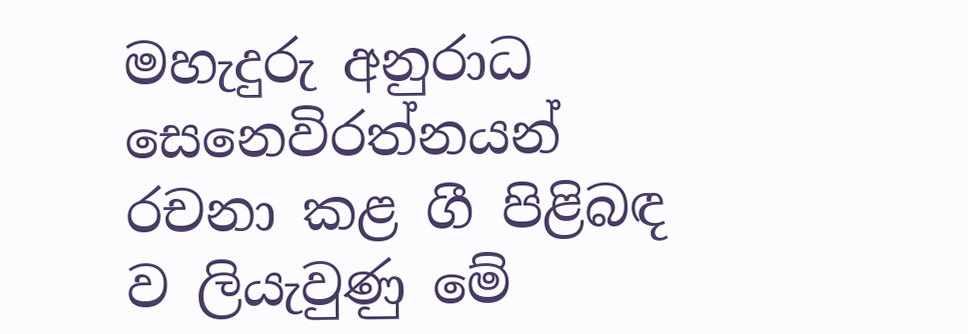මහැදුරු අනුරාධ සෙනෙවිරත්නයන් රචනා කළ ගී පිළිබඳ ව ලියැවුණු මේ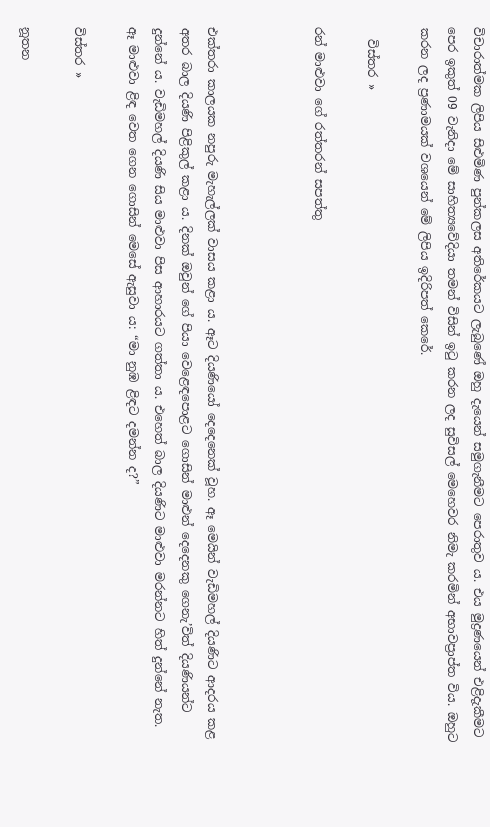විචාරාත්මක ලිපිය සිළුමිණ පුන්කලස අතිරේකයට ලැබුණේ ඔහු දැයෙන් සමුගැනීමට පෙරාතුව ය. එය මුද්‍රණයෙන් එළිදැකීමට පෙර ඉකුත් 09 වැනිදා මේ සාහිත්‍යවේදියා තමන් විසින් ඉටු කරන ලද සුවිසල් මෙහෙවර නිමැ කරමින් අභාවප්‍රාප්ත විය. ඔහුට කරන ලද ප්‍රණාමයක් වශයෙන් මේ ලිපිය ඉදිරිපත් කෙරේ.

  විස්තර »

රන් මාළුවා ගේ රත්තරන් සපත්තු



එක්තරා කාලයක නපුරු මැහැල්ලක් වාසය කළා ය. ඈට දියණියෝ දෙදෙනෙක් වූහ. ඈ මෙයින් වැඩිමහල් දියණිට ආදරය කළ අතර බාල දියණි පිළිකුල් කළා ය. දිනක් ඔවුන් ගේ පියා වෙළෙඳපොළට ගොසින් මාළුන් දෙදෙනකු ගෙනැ’විත් දියණියන්ට දුන්නේ ය. වැඩිමහල් දියණි සිය මාළුවා පිස ආහාරයට ගත්තා ය. එහෙත් බාල දියණිට මාළුවා මරන්නට හිත් දුන්නේ නැත. ඈ මාළුවා ළිඳ වෙත ගෙන ගොසින් මෙසේ ඇසුවා ය: “මා නුඹ ළිඳට දමන්න ද?”

විස්තර »

නූතන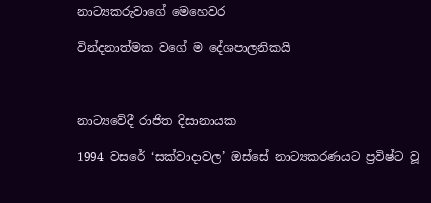නාට්‍යකරුවාගේ මෙහෙවර

වින්දනාත්මක වගේ ම දේශපාලනිකයි



නාට්‍යවේදී රාජිත දිසානායක

1994 වසරේ ‘සක්වාදාවල’ ඔස්සේ නාට්‍යකරණයට ප්‍රවිෂ්ට වූ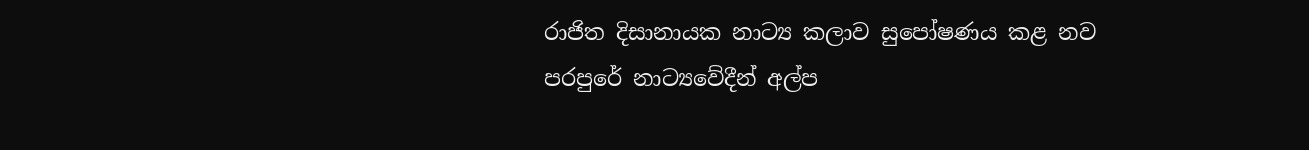රාජිත දිසානායක නාට්‍ය කලාව සුපෝෂණය කළ නව පරපුරේ නාට්‍යවේදීන් අල්ප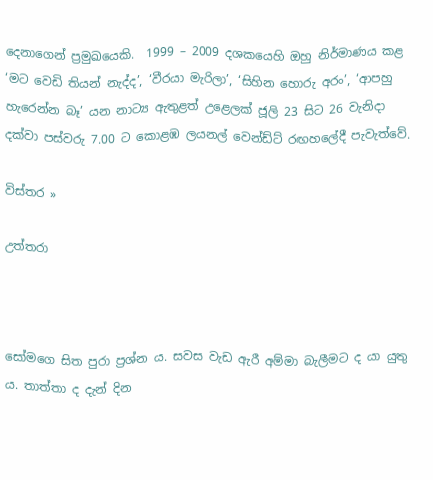දෙනාගෙන් ප්‍රමුඛයෙකි.  1999 – 2009 දශකයෙහි ඔහු නිර්මාණය කළ ‘මට වෙඩි තියන් නැද්ද’, ‘වීරයා මැරිලා’, ‘සිහින හොරු අරං’, ‘ආපහු හැරෙන්න බෑ’ යන නාට්‍ය ඇතුළත් උළෙලක් ජූලි 23 සිට 26 වැනිදා දක්වා පස්වරු 7.00 ට කොළඹ ලයනල් වෙන්ඩ්ට් රඟහලේදී පැවැත්වේ.

විස්තර »

උත්තරා



සෝමගෙ සිත පුරා ප්‍රශ්න ය. සවස වැඩ ඇරී අම්මා බැලීමට ද යා යුතු ය. තාත්තා ද දැන් දින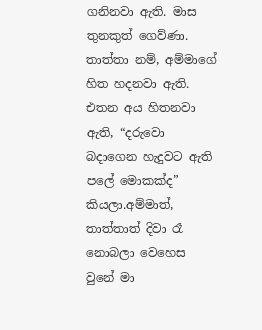ගනිනවා ඇති. මාස තුනකුත් ගෙව්ණා. තාත්තා නම්, අම්මාගේ හිත හදනවා ඇති. එතන අය හිතනවා ඇති, “දරුවො බදාගෙන හැදුවට ඇති පලේ මොකක්ද” කියලා.අම්මාත්, තාත්තාත් දිවා රෑ නොබලා වෙහෙස වුනේ මා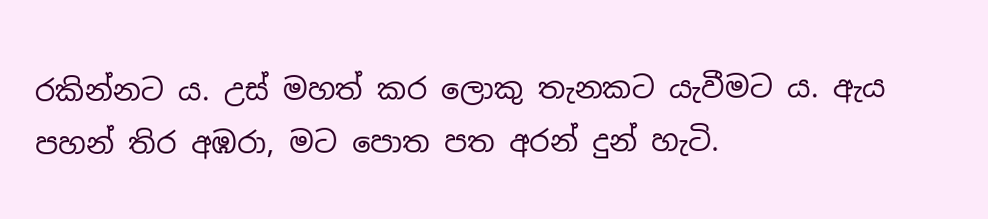රකින්නට ය. උස් මහත් කර ලොකු තැනකට යැවීමට ය. ඇය පහන් තිර අඹරා, මට පොත පත අරන් දුන් හැටි.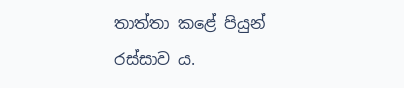තාත්තා කළේ පියුන් රස්සාව ය.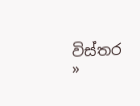විස්තර »